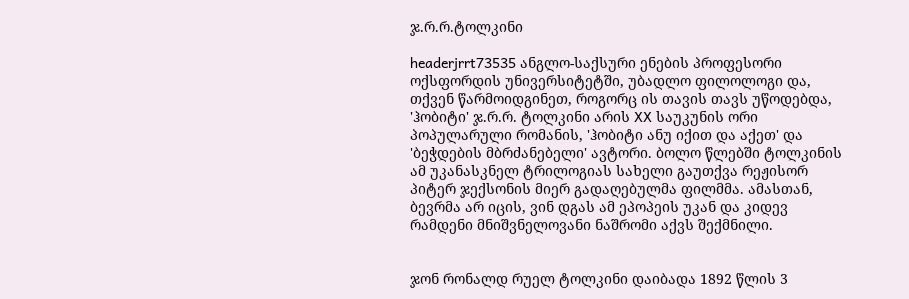ჯ.რ.რ.ტოლკინი

headerjrrt73535 ანგლო-საქსური ენების პროფესორი ოქსფორდის უნივერსიტეტში, უბადლო ფილოლოგი და, თქვენ წარმოიდგინეთ, როგორც ის თავის თავს უწოდებდა, 'ჰობიტი' ჯ.რ.რ. ტოლკინი არის XX საუკუნის ორი პოპულარული რომანის, 'ჰობიტი ანუ იქით და აქეთ' და 'ბეჭდების მბრძანებელი' ავტორი. ბოლო წლებში ტოლკინის ამ უკანასკნელ ტრილოგიას სახელი გაუთქვა რეჟისორ პიტერ ჯექსონის მიერ გადაღებულმა ფილმმა. ამასთან, ბევრმა არ იცის, ვინ დგას ამ ეპოპეის უკან და კიდევ რამდენი მნიშვნელოვანი ნაშრომი აქვს შექმნილი.


ჯონ რონალდ რუელ ტოლკინი დაიბადა 1892 წლის 3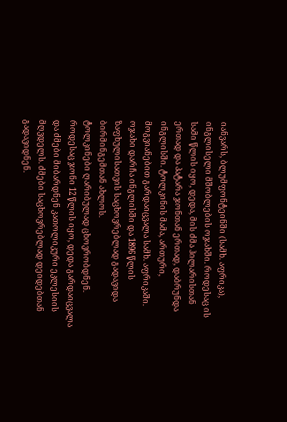იანვარს, ბლუმფონტეინში (სამხ. აფრიკა), ინგლისელი მშობლების ოჯახში. როდესაც ის სამი წლის იყო, დედა, მის ძმა ჰილარისთან ერთად და პატარა ჯონთან ერთად, დაბრუნდა ინგლისში. ტოლკინის მამა, ართური, მოგვიანებით გარდაიცვალა სამხ. აფრიკაში. ოჯახი დარჩა ინგლისში და 1896 წლის ზაფხულისათვის საცხოვრებლად გადავიდა ბირმინგემთან ახლოს.
ტოლკინები ღარიბულად ცხოვრობდნენ. როდესაც ჯონი 12 წლის იყო, დედა გარდაიცვალა და ძმები მიბარდნენ კათოლიკური ეკლესიის მღვდელს. ძმები საცხოვრებლად დეიდებთან გადავიდნენ.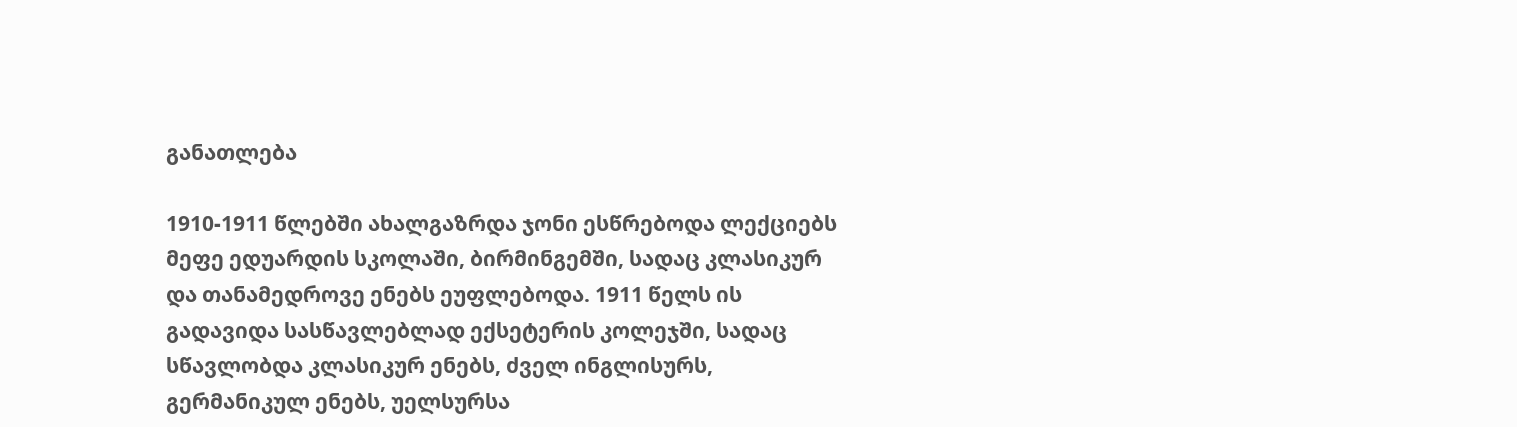განათლება

1910-1911 წლებში ახალგაზრდა ჯონი ესწრებოდა ლექციებს მეფე ედუარდის სკოლაში, ბირმინგემში, სადაც კლასიკურ და თანამედროვე ენებს ეუფლებოდა. 1911 წელს ის გადავიდა სასწავლებლად ექსეტერის კოლეჯში, სადაც სწავლობდა კლასიკურ ენებს, ძველ ინგლისურს, გერმანიკულ ენებს, უელსურსა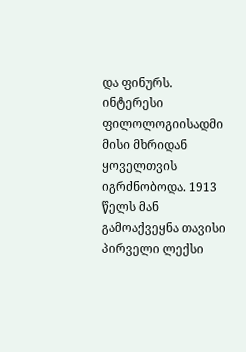და ფინურს. ინტერესი ფილოლოგიისადმი მისი მხრიდან ყოველთვის იგრძნობოდა. 1913 წელს მან გამოაქვეყნა თავისი პირველი ლექსი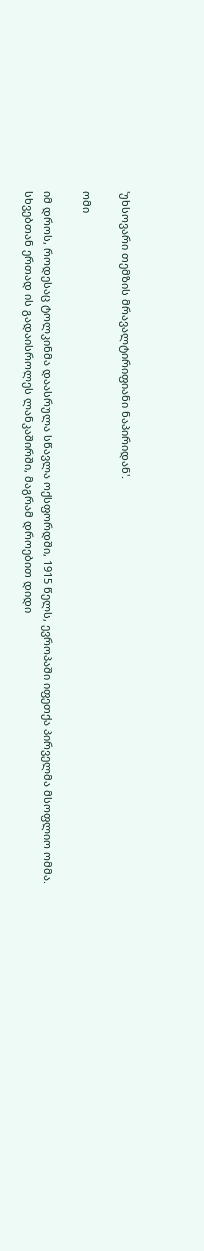'უხსოვარი თემზის მრავალტირიფიანი ნაპირიდან'.

ომი

იმ დროს, როდესაც ტოლკინმა დაასრულა სწავლა ოქსფორდში, 1915 წელს, ევროპაში იფეთქა პირველმა მსოფლიო ომმა. სხვებთან ერთად ის გადაისროლეს ლანკაშირში, მაგრამ დროებით დიდი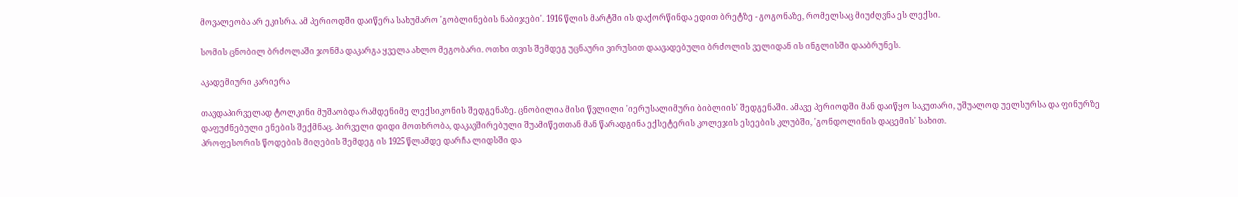მოვალეობა არ ეკისრა. ამ პერიოდში დაიწერა სახუმარო 'გობლინების ნაბიჯები'. 1916 წლის მარტში ის დაქორწინდა ედით ბრეტზე - გოგონაზე, რომელსაც მიუძღვნა ეს ლექსი.

სომის ცნობილ ბრძოლაში ჯონმა დაკარგა ყველა ახლო მეგობარი. ოთხი თვის შემდეგ უცნაური ვირუსით დაავადებული ბრძოლის ველიდან ის ინგლისში დააბრუნეს.

აკადემიური კარიერა

თავდაპირველად ტოლკინი მუშაობდა რამდენიმე ლექსიკონის შედგენაზე. ცნობილია მისი წვლილი 'იერუსალიმური ბიბლიის' შედგენაში. ამავე პერიოდში მან დაიწყო საკუთარი, უშუალოდ უელსურსა და ფინურზე დაფუძნებული ენების შექმნაც. პირველი დიდი მოთხრობა, დაკავშირებული შუამიწეთთან მან წარადგინა ექსეტერის კოლეჯის ესეების კლუბში, 'გონდოლინის დაცემის' სახით.
პროფესორის წოდების მიღების შემდეგ ის 1925 წლამდე დარჩა ლიდსში და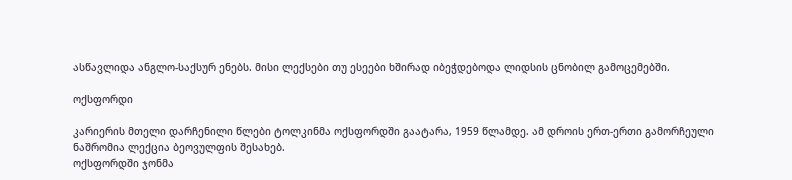ასწავლიდა ანგლო-საქსურ ენებს. მისი ლექსები თუ ესეები ხშირად იბეჭდებოდა ლიდსის ცნობილ გამოცემებში.

ოქსფორდი

კარიერის მთელი დარჩენილი წლები ტოლკინმა ოქსფორდში გაატარა, 1959 წლამდე. ამ დროის ერთ-ერთი გამორჩეული ნაშრომია ლექცია ბეოვულფის შესახებ.
ოქსფორდში ჯონმა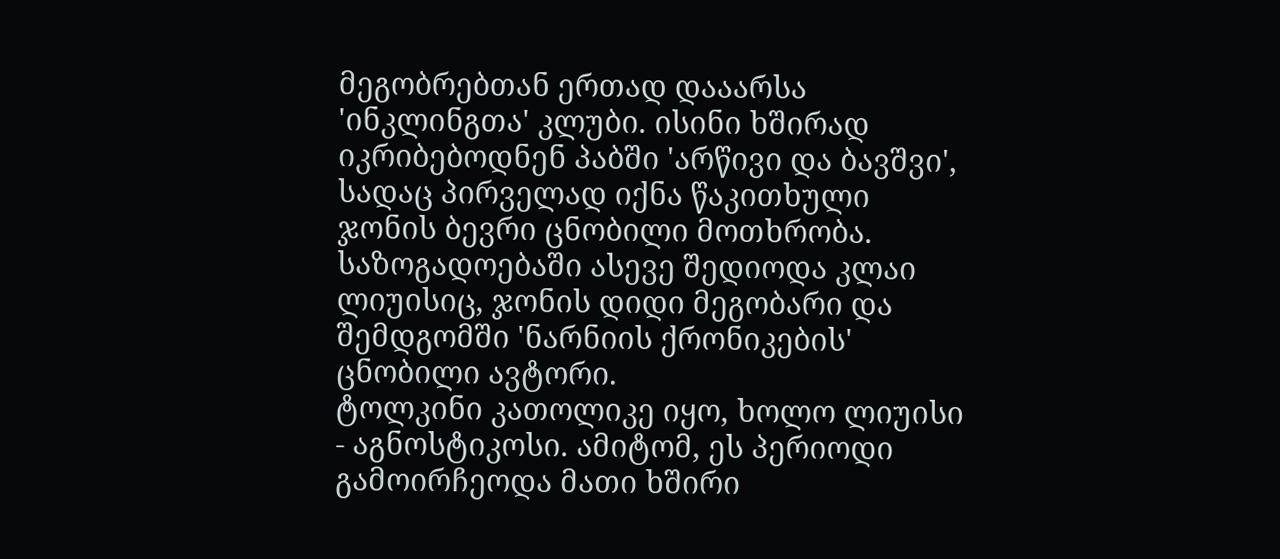მეგობრებთან ერთად დააარსა 'ინკლინგთა' კლუბი. ისინი ხშირად იკრიბებოდნენ პაბში 'არწივი და ბავშვი', სადაც პირველად იქნა წაკითხული ჯონის ბევრი ცნობილი მოთხრობა. საზოგადოებაში ასევე შედიოდა კლაი ლიუისიც, ჯონის დიდი მეგობარი და შემდგომში 'ნარნიის ქრონიკების' ცნობილი ავტორი.
ტოლკინი კათოლიკე იყო, ხოლო ლიუისი - აგნოსტიკოსი. ამიტომ, ეს პერიოდი გამოირჩეოდა მათი ხშირი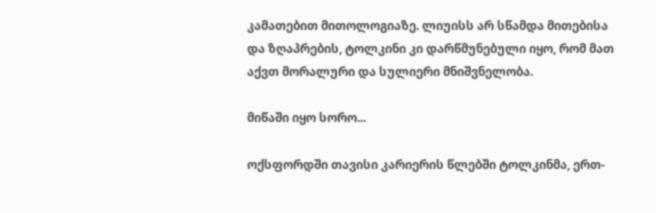კამათებით მითოლოგიაზე. ლიუისს არ სწამდა მითებისა და ზღაპრების, ტოლკინი კი დარწმუნებული იყო, რომ მათ აქვთ მორალური და სულიერი მნიშვნელობა.

მიწაში იყო სორო...

ოქსფორდში თავისი კარიერის წლებში ტოლკინმა, ერთ-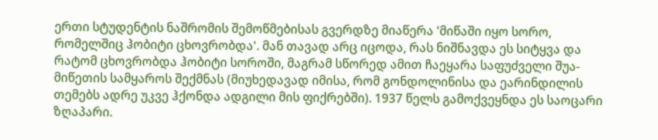ერთი სტუდენტის ნაშრომის შემოწმებისას გვერდზე მიაწერა 'მიწაში იყო სორო, რომელშიც ჰობიტი ცხოვრობდა'. მან თავად არც იცოდა, რას ნიშნავდა ეს სიტყვა და რატომ ცხოვრობდა ჰობიტი სოროში, მაგრამ სწორედ ამით ჩაეყარა საფუძველი შუა-მიწეთის სამყაროს შექმნას (მიუხედავად იმისა, რომ გონდოლინისა და ეარინდილის თემებს ადრე უკვე ჰქონდა ადგილი მის ფიქრებში). 1937 წელს გამოქვეყნდა ეს საოცარი ზღაპარი.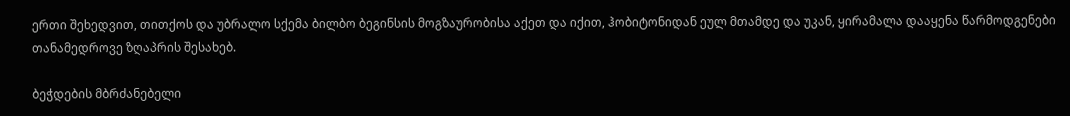ერთი შეხედვით, თითქოს და უბრალო სქემა ბილბო ბეგინსის მოგზაურობისა აქეთ და იქით, ჰობიტონიდან ეულ მთამდე და უკან, ყირამალა დააყენა წარმოდგენები თანამედროვე ზღაპრის შესახებ.

ბეჭდების მბრძანებელი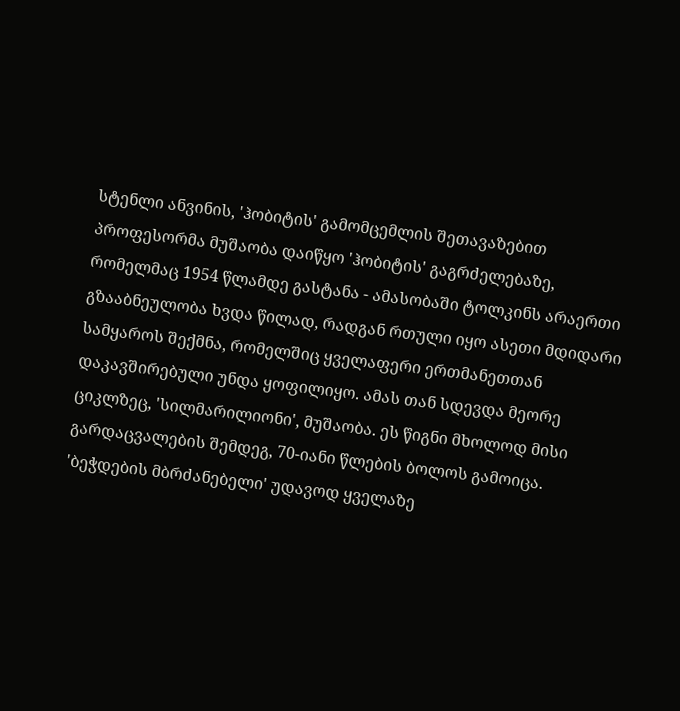სტენლი ანვინის, 'ჰობიტის' გამომცემლის შეთავაზებით პროფესორმა მუშაობა დაიწყო 'ჰობიტის' გაგრძელებაზე, რომელმაც 1954 წლამდე გასტანა - ამასობაში ტოლკინს არაერთი გზააბნეულობა ხვდა წილად, რადგან რთული იყო ასეთი მდიდარი სამყაროს შექმნა, რომელშიც ყველაფერი ერთმანეთთან დაკავშირებული უნდა ყოფილიყო. ამას თან სდევდა მეორე ციკლზეც, 'სილმარილიონი', მუშაობა. ეს წიგნი მხოლოდ მისი გარდაცვალების შემდეგ, 70-იანი წლების ბოლოს გამოიცა.
'ბეჭდების მბრძანებელი' უდავოდ ყველაზე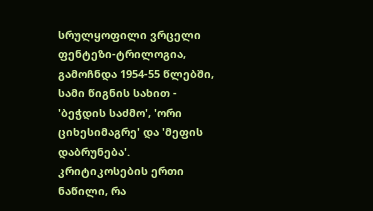სრულყოფილი ვრცელი ფენტეზი-ტრილოგია, გამოჩნდა 1954-55 წლებში, სამი წიგნის სახით - 'ბეჭდის საძმო', 'ორი ციხესიმაგრე' და 'მეფის დაბრუნება'. კრიტიკოსების ერთი ნაწილი, რა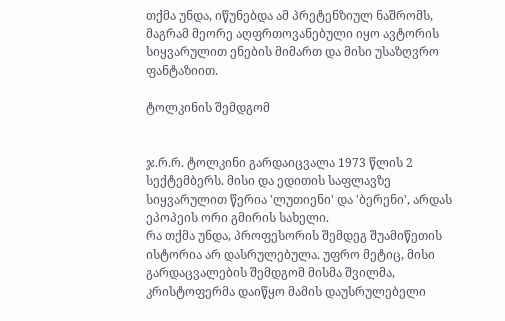თქმა უნდა, იწუნებდა ამ პრეტენზიულ ნაშრომს, მაგრამ მეორე აღფრთოვანებული იყო ავტორის სიყვარულით ენების მიმართ და მისი უსაზღვრო ფანტაზიით.

ტოლკინის შემდგომ


ჯ.რ.რ. ტოლკინი გარდაიცვალა 1973 წლის 2 სექტემბერს. მისი და ედითის საფლავზე სიყვარულით წერია 'ლუთიენი' და 'ბერენი', არდას ეპოპეის ორი გმირის სახელი.
რა თქმა უნდა, პროფესორის შემდეგ შუამიწეთის ისტორია არ დასრულებულა. უფრო მეტიც, მისი გარდაცვალების შემდგომ მისმა შვილმა, კრისტოფერმა დაიწყო მამის დაუსრულებელი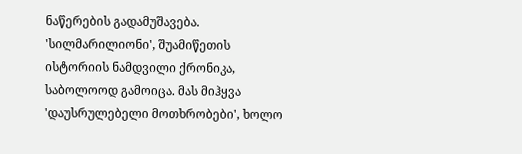ნაწერების გადამუშავება. 'სილმარილიონი', შუამიწეთის ისტორიის ნამდვილი ქრონიკა, საბოლოოდ გამოიცა. მას მიჰყვა 'დაუსრულებელი მოთხრობები', ხოლო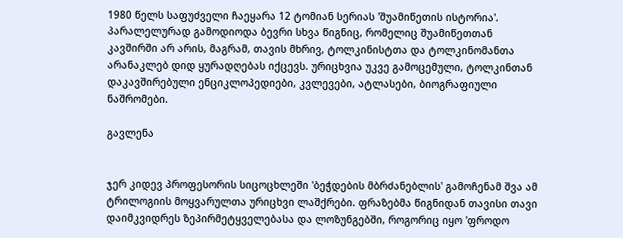1980 წელს საფუძველი ჩაეყარა 12 ტომიან სერიას 'შუამიწეთის ისტორია'. პარალელურად გამოდიოდა ბევრი სხვა წიგნიც, რომელიც შუამიწეთთან კავშირში არ არის, მაგრამ, თავის მხრივ, ტოლკინისტთა და ტოლკინომანთა არანაკლებ დიდ ყურადღებას იქცევს. ურიცხვია უკვე გამოცემული, ტოლკინთან დაკავშირებული ენციკლოპედიები, კვლევები, ატლასები, ბიოგრაფიული ნაშრომები.

გავლენა


ჯერ კიდევ პროფესორის სიცოცხლეში 'ბეჭდების მბრძანებლის' გამოჩენამ შვა ამ ტრილოგიის მოყვარულთა ურიცხვი ლაშქრები. ფრაზებმა წიგნიდან თავისი თავი დაიმკვიდრეს ზეპირმეტყველებასა და ლოზუნგებში, როგორიც იყო 'ფროდო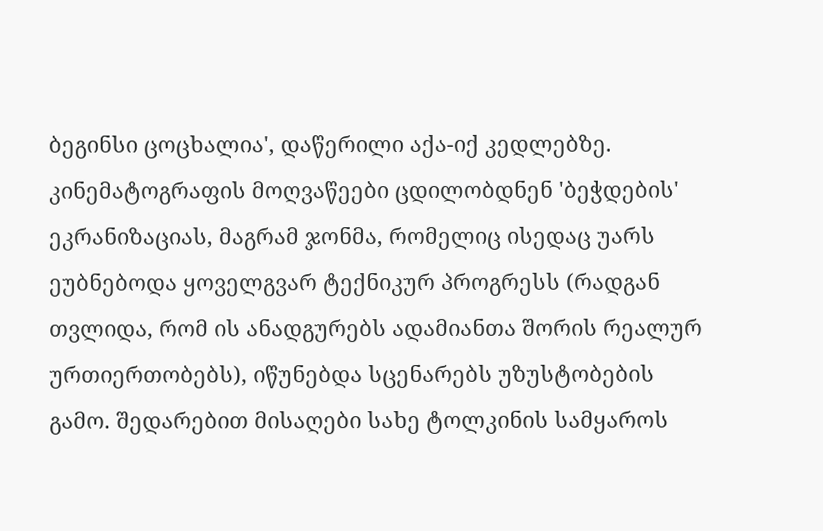ბეგინსი ცოცხალია', დაწერილი აქა-იქ კედლებზე. კინემატოგრაფის მოღვაწეები ცდილობდნენ 'ბეჭდების' ეკრანიზაციას, მაგრამ ჯონმა, რომელიც ისედაც უარს ეუბნებოდა ყოველგვარ ტექნიკურ პროგრესს (რადგან თვლიდა, რომ ის ანადგურებს ადამიანთა შორის რეალურ ურთიერთობებს), იწუნებდა სცენარებს უზუსტობების გამო. შედარებით მისაღები სახე ტოლკინის სამყაროს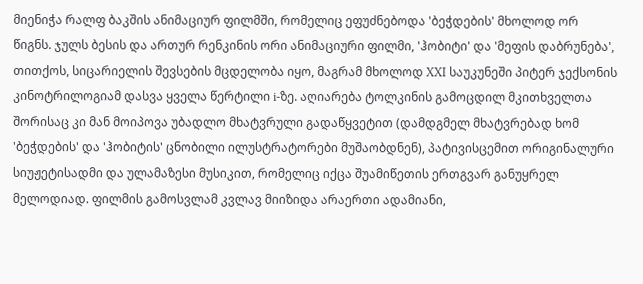მიენიჭა რალფ ბაკშის ანიმაციურ ფილმში, რომელიც ეფუძნებოდა 'ბეჭდების' მხოლოდ ორ წიგნს. ჯულს ბესის და ართურ რენკინის ორი ანიმაციური ფილმი, 'ჰობიტი' და 'მეფის დაბრუნება', თითქოს, სიცარიელის შევსების მცდელობა იყო, მაგრამ მხოლოდ XXI საუკუნეში პიტერ ჯექსონის კინოტრილოგიამ დასვა ყველა წერტილი i-ზე. აღიარება ტოლკინის გამოცდილ მკითხველთა შორისაც კი მან მოიპოვა უბადლო მხატვრული გადაწყვეტით (დამდგმელ მხატვრებად ხომ 'ბეჭდების' და 'ჰობიტის' ცნობილი ილუსტრატორები მუშაობდნენ), პატივისცემით ორიგინალური სიუჟეტისადმი და ულამაზესი მუსიკით, რომელიც იქცა შუამიწეთის ერთგვარ განუყრელ მელოდიად. ფილმის გამოსვლამ კვლავ მიიზიდა არაერთი ადამიანი,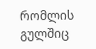რომლის გულშიც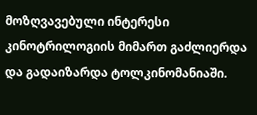მოზღვავებული ინტერესი კინოტრილოგიის მიმართ გაძლიერდა და გადაიზარდა ტოლკინომანიაში.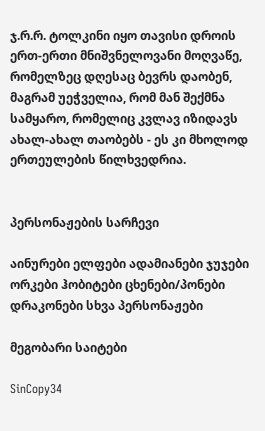ჯ.რ.რ. ტოლკინი იყო თავისი დროის ერთ-ერთი მნიშვნელოვანი მოღვაწე, რომელზეც დღესაც ბევრს დაობენ, მაგრამ უეჭველია, რომ მან შექმნა სამყარო, რომელიც კვლავ იზიდავს ახალ-ახალ თაობებს - ეს კი მხოლოდ ერთეულების წილხვედრია.


პერსონაჟების სარჩევი

აინურები ელფები ადამიანები ჯუჯები ორკები ჰობიტები ცხენები/პონები დრაკონები სხვა პერსონაჟები

მეგობარი საიტები

SinCopy34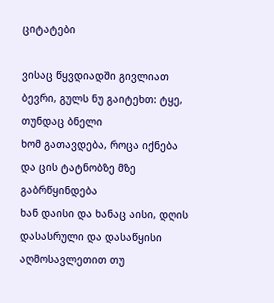ციტატები

ვისაც წყვდიადში გივლიათ ბევრი, გულს ნუ გაიტეხთ: ტყე, თუნდაც ბნელი
ხომ გათავდება, როცა იქნება და ცის ტატნობზე მზე გაბრწყინდება
ხან დაისი და ხანაც აისი, დღის დასასრული და დასაწყისი
აღმოსავლეთით თუ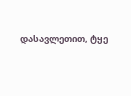დასავლეთით, ტყე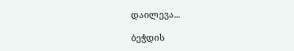დაილევა...

ბეჭდის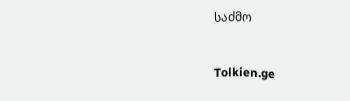საძმო


Tolkien.ge